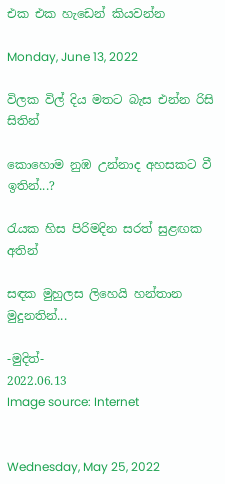එක එක හැඩෙන් කියවන්න

Monday, June 13, 2022

විලක විල් දිය මතට බැස එන්න රිසි සිතින්

කොහොම නුඹ උන්නාද අහසකට වී ඉතින්...?

රැයක හිස පිරිමදින සරත් සුළඟක අතින්

සඳක මුහුලස ලිහෙයි හන්තාන මුදුනතින්...

-මුදිත්-
2022.06.13
Image source: Internet


Wednesday, May 25, 2022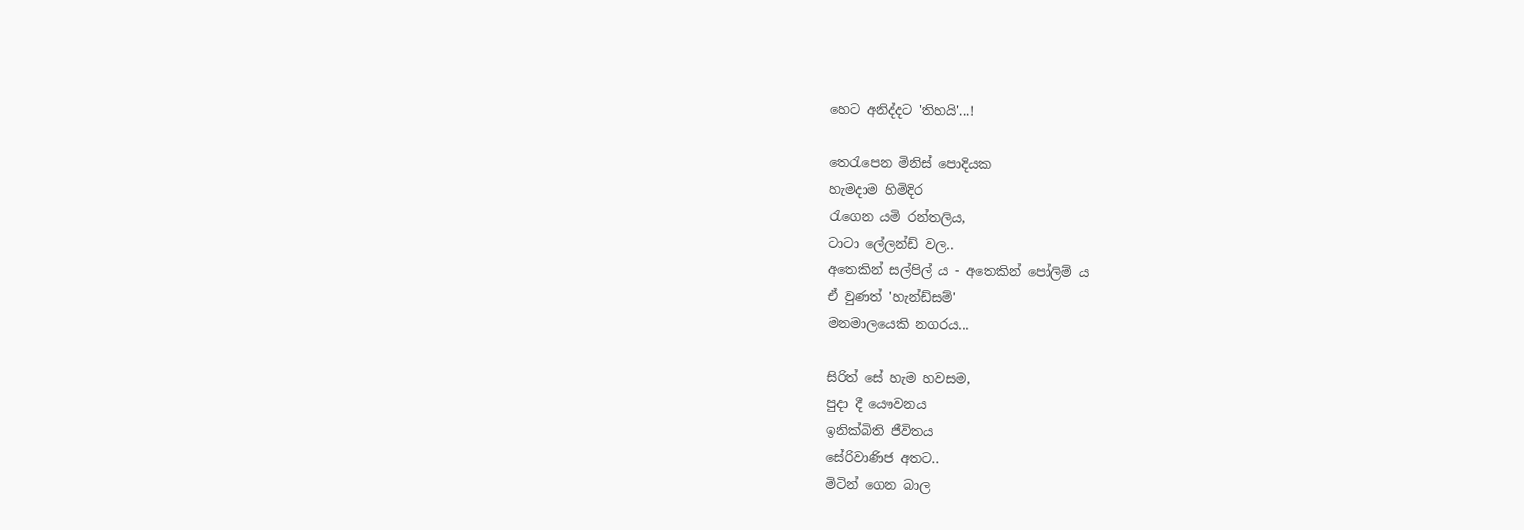හෙට අනිද්දට 'තිහයි'...!

තෙරැපෙන මිනිස් පොදියක
හැමදාම හිමිදිර
රැගෙන යමි රන්තලිය,
ටාටා ලේලන්ඩ් වල..
අතෙකින් සල්පිල් ය - අතෙකින් පෝලිම් ය
ඒ වුණත් 'හැන්ඩ්සම්'
මනමාලයෙකි නගරය...

සිරිත් සේ හැම හවසම,
පුදා දී යෞවනය
ඉනික්බිති ජීවිතය
සේරිවාණිජ අතට..
මිටින් ගෙන බාල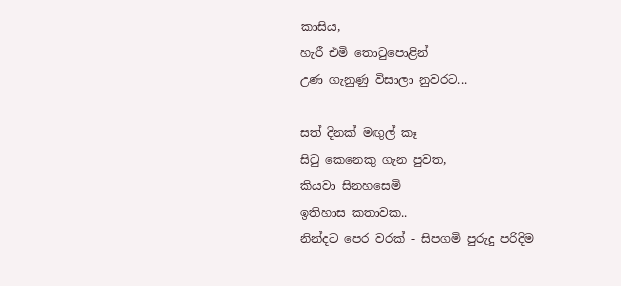කාසිය,
හැරී එමි තොටුපොළින්
උණ ගැනුණු විසාලා නුවරට...

සත් දිනක් මඟුල් කෑ
සිටු කෙනෙකු ගැන පුවත,
කියවා සිනහසෙමි
ඉතිහාස කතාවක..
නින්දට පෙර වරක් - සිපගමි පුරුදු පරිදිම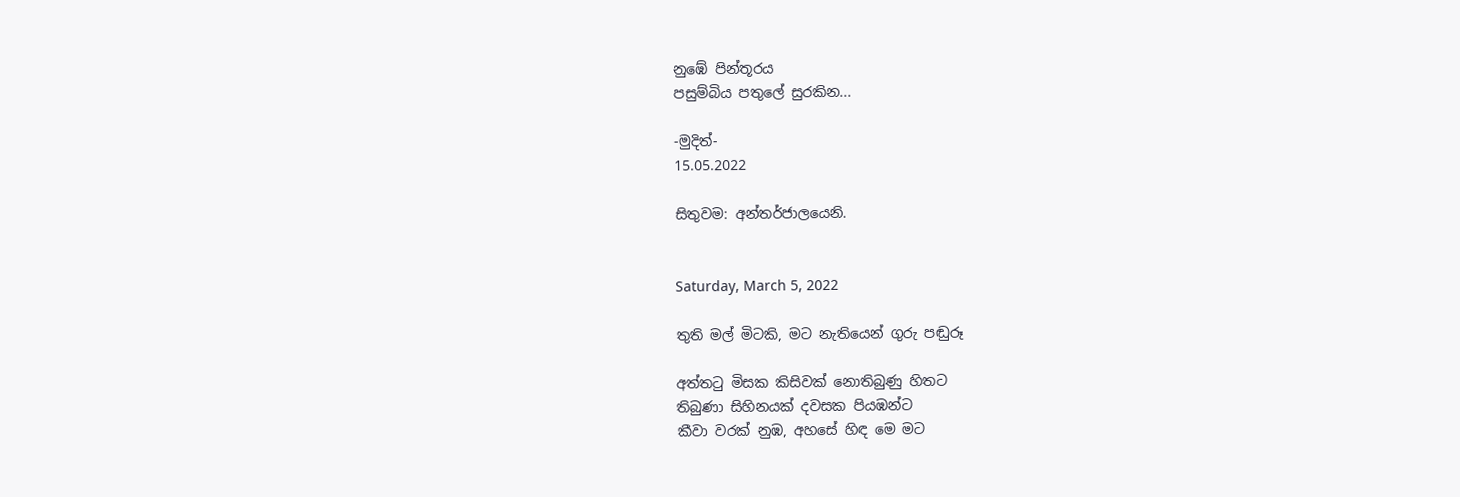නුඹේ පින්තූරය
පසුම්බිය පතුලේ සුරකින...

-මුදිත්-
15.05.2022

සිතුවම: අන්තර්ජාලයෙනි.


Saturday, March 5, 2022

තුති මල් මිටකි, මට නැතියෙන් ගුරු පඬුරූ

අත්තටු මිසක කිසිවක් නොතිබුණු හිතට
තිබුණා සිහිනයක් දවසක පියඹන්ට
කීවා වරක් නුඹ, අහසේ හිඳ මෙ මට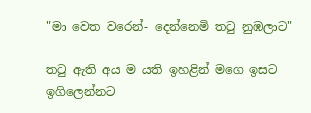"මා වෙත වරෙන්- දෙන්නෙමි තටු නුඹලාට"

තටු ඇති අය ම යති ඉහළින් මගෙ ඉසට
ඉගිලෙන්නට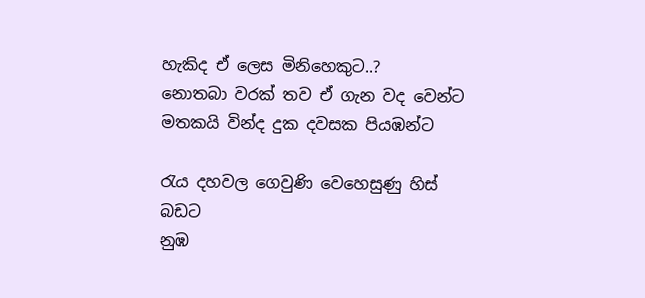හැකිද ඒ ලෙස මිනිහෙකුට..?
නොතබා වරක් තව ඒ ගැන වද වෙන්ට
මතකයි වින්ද දුක දවසක පියඹන්ට

රැය දහවල ගෙවුණි වෙහෙසුණු හිස් බඩට
නුඹ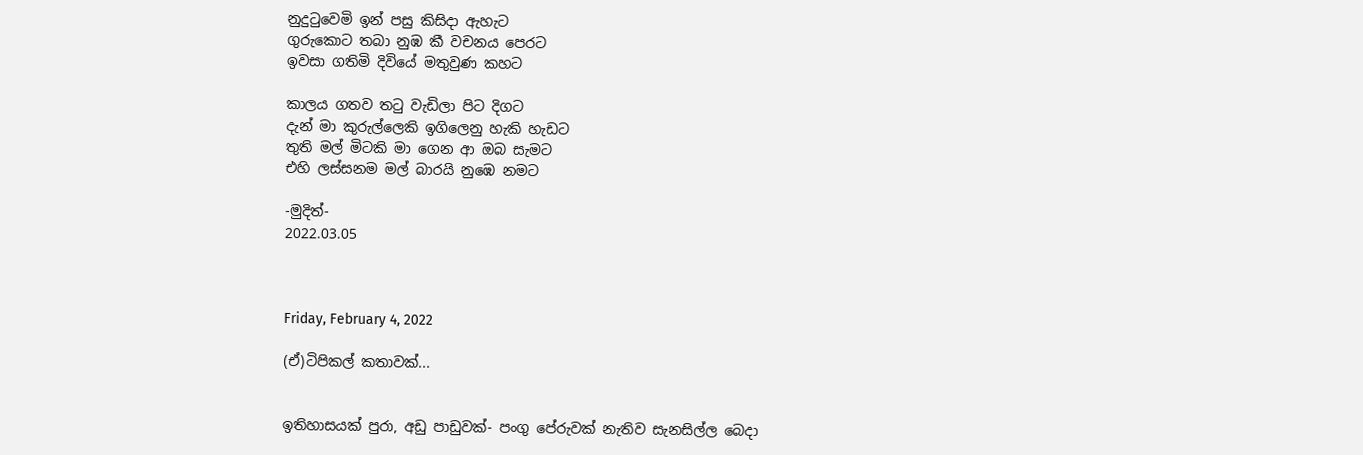නුදුටුවෙමි ඉන් පසු කිසිදා ඇහැට
ගුරුකොට තබා නුඹ කී වචනය පෙරට
ඉවසා ගතිමි දිවියේ මතුවුණ කහට

කාලය ගතව තටු වැඩිලා පිට දිගට
දැන් මා කුරුල්ලෙකි ඉගිලෙනු හැකි හැඩට
තුති මල් මිටකි මා ගෙන ආ ඔබ සැමට
එහි ලස්සනම මල් බාරයි නුඹෙ නමට

-මුදිත්-
2022.03.05



Friday, February 4, 2022

(ඒ)ටිපිකල් කතාවක්...


ඉතිහාසයක් පුරා, අඩු පාඩුවක්- පංගු පේරුවක් නැතිව සැනසිල්ල බෙදා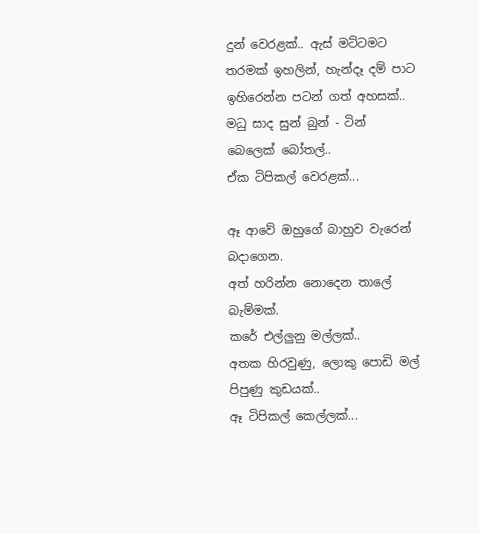දුන් වෙරළක්.. ඇස් මට්ටමට තරමක් ඉහලින්, හැන්දෑ දම් පාට ඉහිරෙන්න පටන් ගත් අහසක්.. මධු සාද සුන් බුන් - ටින් බෙලෙක් බෝතල්..
ඒක ටිපිකල් වෙරළක්...

ඈ ආවේ ඔහුගේ බාහුව වැරෙන් බදාගෙන.
අත් හරින්න නොදෙන තාලේ බැම්මක්.
කරේ එල්ලුනු මල්ලක්..
අතක හිරවුණු, ලොකු පොඩි මල් පිපුණු කුඩයක්..
ඈ ටිපිකල් කෙල්ලක්...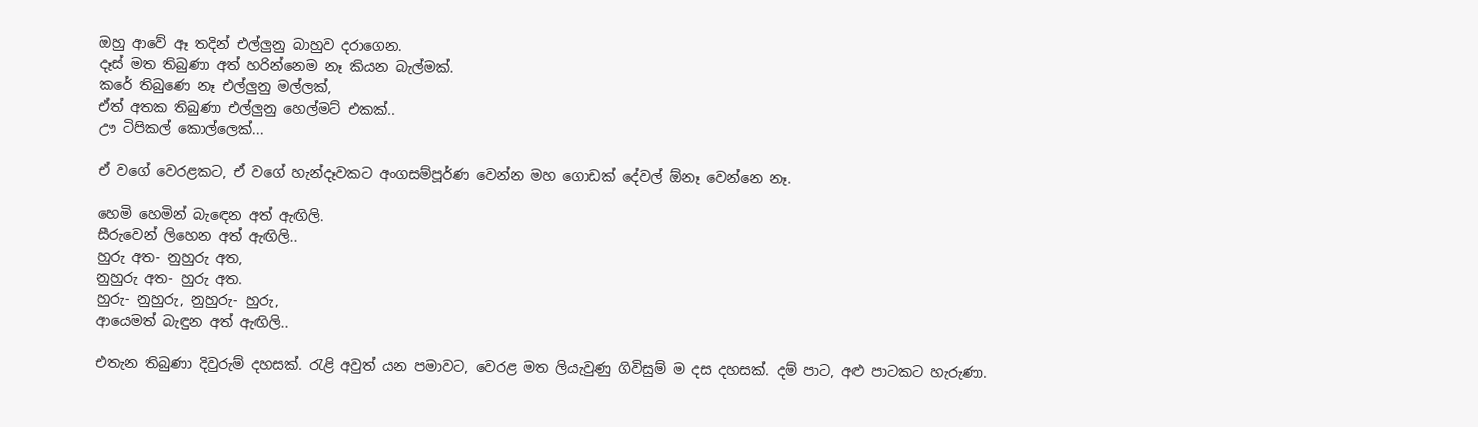ඔහු ආවේ ඈ තදින් එල්ලුනු බාහුව දරාගෙන.
දෑස් මත තිබුණා අත් හරින්නෙම නෑ කියන බැල්මක්.
කරේ තිබුණෙ නෑ එල්ලුනු මල්ලක්,
ඒත් අතක තිබුණා එල්ලුනු හෙල්මට් එකක්..
ඌ ටිපිකල් කොල්ලෙක්...

ඒ වගේ වෙරළකට, ඒ වගේ හැන්දෑවකට අංගසම්පූර්ණ වෙන්න මහ ගොඩක් දේවල් ඕනෑ වෙන්නෙ නෑ.

හෙමි හෙමින් බැඳෙන අත් ඇඟිලි.
සීරුවෙන් ලිහෙන අත් ඇඟිලි..
හුරු අත- නුහුරු අත,
නුහුරු අත- හුරු අත.
හුරු- නුහුරු, නුහුරු- හුරු,
ආයෙමත් බැඳුන අත් ඇඟිලි..

එතැන තිබුණා දිවුරුම් දහසක්. රැළි අවුත් යන පමාවට, වෙරළ මත ලියැවුණු ගිවිසුම් ම දස දහසක්. දම් පාට, අළු පාටකට හැරුණා.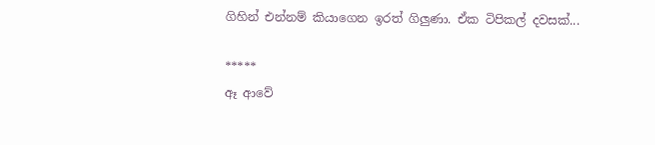ගිහින් එන්නම් කියාගෙන ඉරත් ගිලුණා. ඒක ටිපිකල් දවසක්...

*****
ඈ ආවේ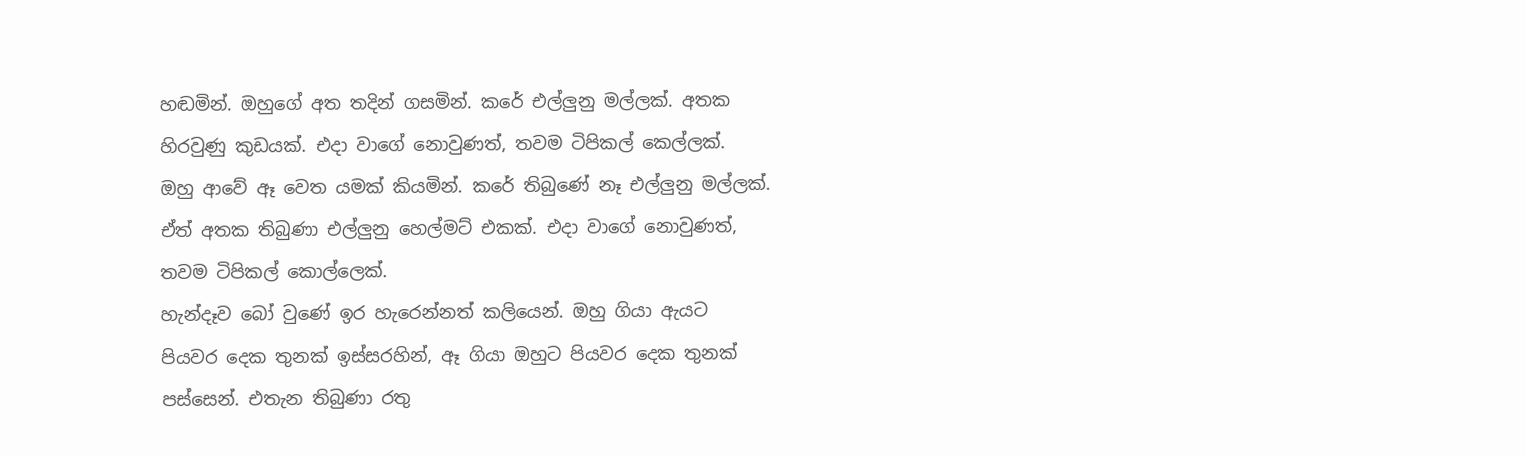හඬමින්. ඔහුගේ අත තදින් ගසමින්. කරේ එල්ලුනු මල්ලක්. අතක හිරවුණු කුඩයක්. එදා වාගේ නොවුණත්, තවම ටිපිකල් කෙල්ලක්.
ඔහු ආවේ ඈ වෙත යමක් කියමින්. කරේ තිබුණේ නෑ එල්ලුනු මල්ලක්. ඒත් අතක තිබුණා එල්ලුනු හෙල්මට් එකක්. එදා වාගේ නොවුණත්, තවම ටිපිකල් කොල්ලෙක්.
හැන්දෑව බෝ වුණේ ඉර හැරෙන්නත් කලියෙන්. ඔහු ගියා ඇයට පියවර දෙක තුනක් ඉස්සරහින්, ඈ ගියා ඔහුට පියවර දෙක තුනක් පස්සෙන්. එතැන තිබුණා රතු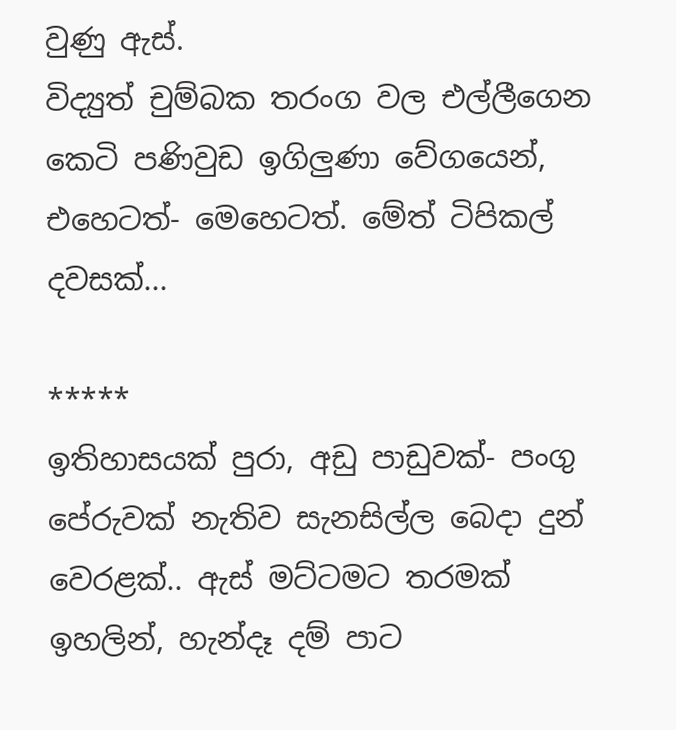වුණු ඇස්.
විද්‍යුත් චුම්බක තරංග වල එල්ලීගෙන කෙටි පණිවුඩ ඉගිලුණා වේගයෙන්, එහෙටත්- මෙහෙටත්. මේත් ටිපිකල් දවසක්...

*****
ඉතිහාසයක් පුරා, අඩු පාඩුවක්- පංගු පේරුවක් නැතිව සැනසිල්ල බෙදා දුන් වෙරළක්.. ඇස් මට්ටමට තරමක් ඉහලින්, හැන්දෑ දම් පාට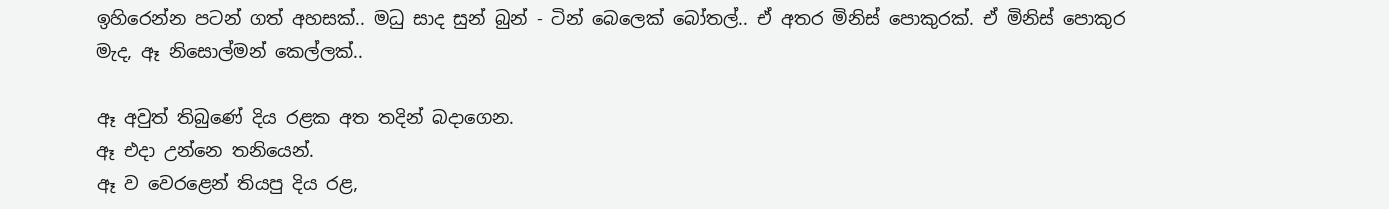ඉහිරෙන්න පටන් ගත් අහසක්.. මධු සාද සුන් බුන් - ටින් බෙලෙක් බෝතල්.. ඒ අතර මිනිස් පොකුරක්. ඒ මිනිස් පොකුර මැද, ඈ නිසොල්මන් කෙල්ලක්..

ඈ අවුත් තිබුණේ දිය රළක අත තදින් බදාගෙන.
ඈ එදා උන්නෙ තනියෙන්.
ඈ ව වෙරළෙන් තියපු දිය රළ,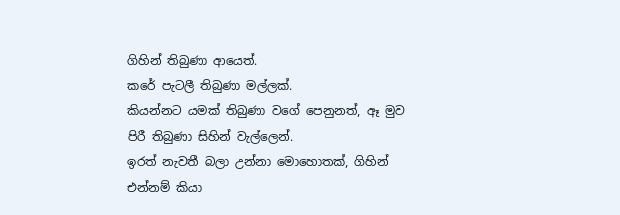ගිහින් තිබුණා ආයෙත්.
කරේ පැටලී තිබුණා මල්ලක්.
කියන්නට යමක් තිබුණා වගේ පෙනුනත්, ඈ මුව පිරී තිබුණා සිහින් වැල්ලෙන්.
ඉරත් නැවතී බලා උන්නා මොහොතක්, ගිහින් එන්නම් කියා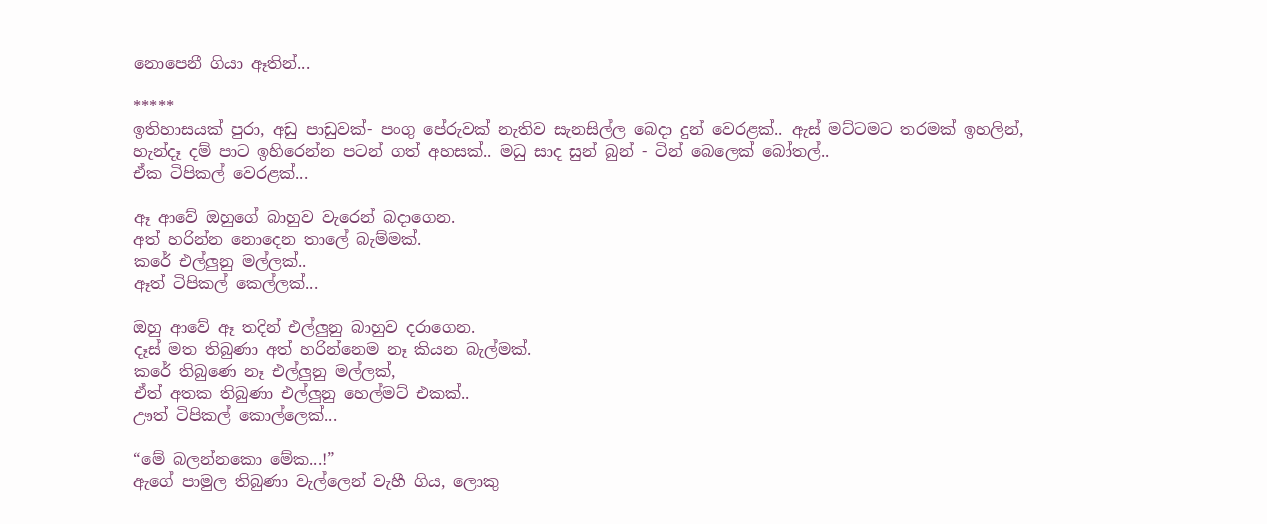නොපෙනී ගියා ඈතින්...

*****
ඉතිහාසයක් පුරා, අඩු පාඩුවක්- පංගු පේරුවක් නැතිව සැනසිල්ල බෙදා දුන් වෙරළක්.. ඇස් මට්ටමට තරමක් ඉහලින්, හැන්දෑ දම් පාට ඉහිරෙන්න පටන් ගත් අහසක්.. මධු සාද සුන් බුන් - ටින් බෙලෙක් බෝතල්..
ඒක ටිපිකල් වෙරළක්...

ඈ ආවේ ඔහුගේ බාහුව වැරෙන් බදාගෙන.
අත් හරින්න නොදෙන තාලේ බැම්මක්.
කරේ එල්ලුනු මල්ලක්..
ඈත් ටිපිකල් කෙල්ලක්...

ඔහු ආවේ ඈ තදින් එල්ලුනු බාහුව දරාගෙන.
දෑස් මත තිබුණා අත් හරින්නෙම නෑ කියන බැල්මක්.
කරේ තිබුණෙ නෑ එල්ලුනු මල්ලක්,
ඒත් අතක තිබුණා එල්ලුනු හෙල්මට් එකක්..
ඌත් ටිපිකල් කොල්ලෙක්...

“මේ බලන්නකො මේක...!”
ඇගේ පාමුල තිබුණා වැල්ලෙන් වැහී ගිය, ලොකු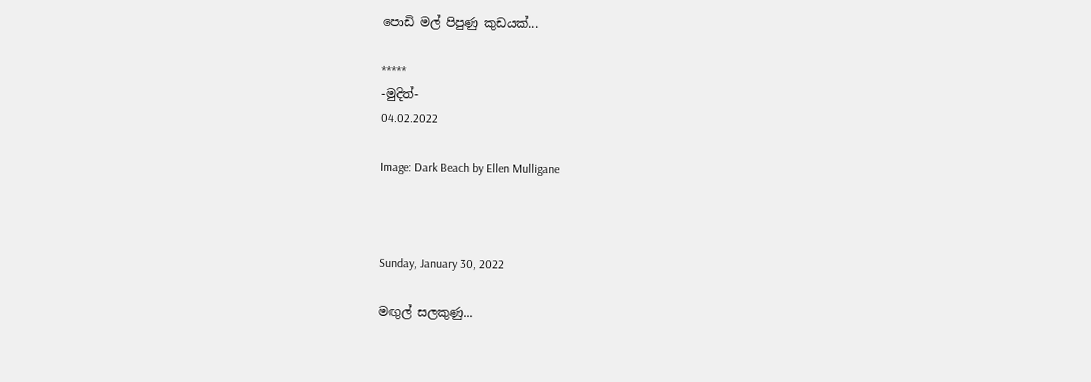පොඩි මල් පිපුණු කුඩයක්...

*****
-මුදිත්-
04.02.2022

Image: Dark Beach by Ellen Mulligane



Sunday, January 30, 2022

මඟුල් සලකුණු...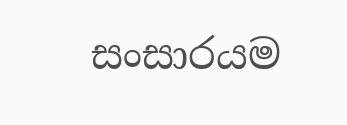සංසාරයම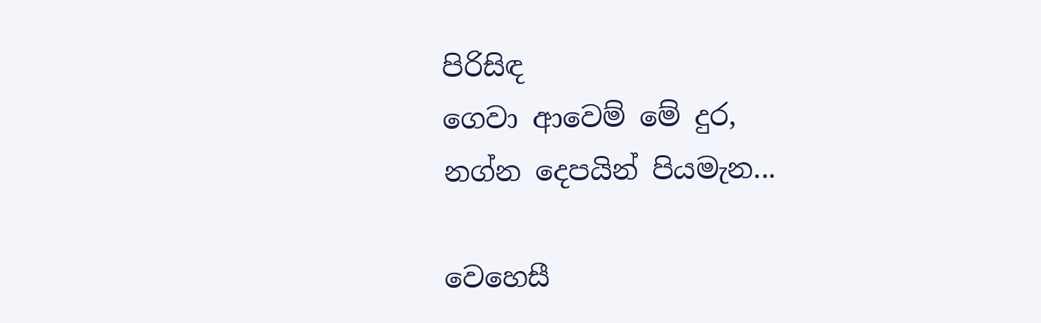පිරිසිඳ
ගෙවා ආවෙම් මේ දුර,
නග්න දෙපයින් පියමැන...

වෙහෙසී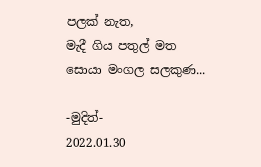පලක් නැත,
මැදී ගිය පතුල් මත
සොයා මංගල සලකුණ...

-මුදිත්-
2022.01.30